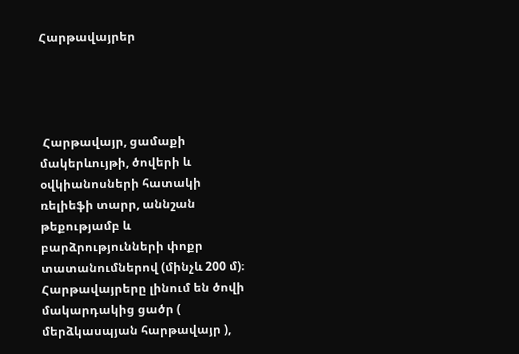Հարթավայրեր




 Հարթավայր, ցամաքի մակերևույթի, ծովերի և օվկիանոսների հատակի ռելիեֆի տարր, աննշան թեքությամբ և բարձրությունների փոքր տատանումներով (մինչև 200 մ)։ Հարթավայրերը լինում են ծովի մակարդակից ցածր ( մերձկասպյան հարթավայր ),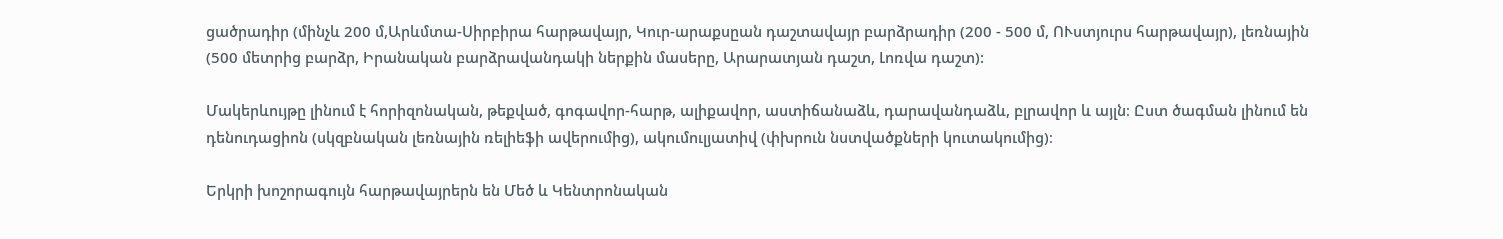ցածրադիր (մինչև 200 մ,Արևմտա-Սիրբիրա հարթավայր, Կուր-արաքսըան դաշտավայր բարձրադիր (200 - 500 մ, ՈՒստյուրս հարթավայր), լեռնային (500 մետրից բարձր, Իրանական բարձրավանդակի ներքին մասերը, Արարատյան դաշտ, Լոռվա դաշտ):

Մակերևույթը լինում է հորիզոնական, թեքված, գոգավոր-հարթ, ալիքավոր, աստիճանաձև, դարավանդաձև, բլրավոր և այլն։ Ըստ ծագման լինում են դենուդացիոն (սկզբնական լեռնային ռելիեֆի ավերումից), ակումուլյատիվ (փխրուն նստվածքների կուտակումից)։

Երկրի խոշորագույն հարթավայրերն են Մեծ և Կենտրոնական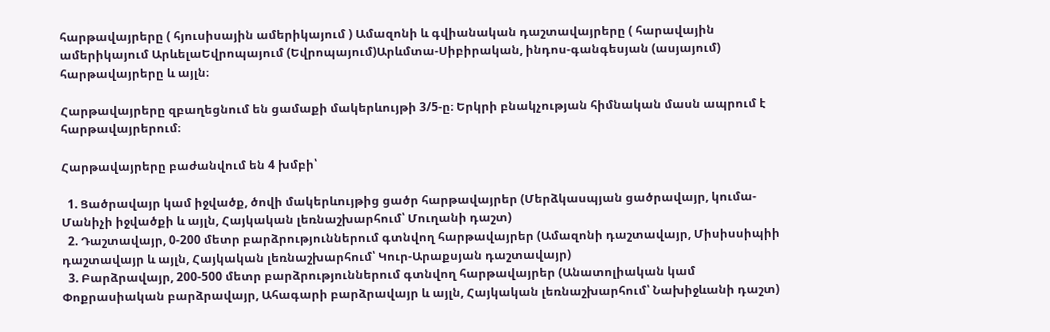հարթավայրերը ( հյուսիսային ամերիկայում ) Ամազոնի և գվիանական դաշտավայրերը ( հարավային ամերիկայում ԱրևելաԵվրոպայում (Եվրոպայում)Արևմտա-Սիբիրական, ինդոս-գանգեսյան (ասյայում) հարթավայրերը և այլն։

Հարթավայրերը զբաղեցնում են ցամաքի մակերևույթի 3/5-ը։ Երկրի բնակչության հիմնական մասն ապրում է հարթավայրերում։

Հարթավայրերը բաժանվում են 4 խմբի՝

  1. Ցածրավայր կամ իջվածք, ծովի մակերևույթից ցածր հարթավայրեր (Մերձկասպյան ցածրավայր, կումա-Մանիչի իջվածքի և այլն, Հայկական լեռնաշխարհում՝ Մուղանի դաշտ)
  2. Դաշտավայր, 0-200 մետր բարձրություններում գտնվող հարթավայրեր (Ամազոնի դաշտավայր, Միսիսսիպիի դաշտավայր և այլն, Հայկական լեռնաշխարհում՝ Կուր-Արաքսյան դաշտավայր)
  3. Բարձրավայր, 200-500 մետր բարձրություններում գտնվող հարթավայրեր (Անատոլիական կամ Փոքրասիական բարձրավայր, Ահագարի բարձրավայր և այլն, Հայկական լեռնաշխարհում՝ Նախիջևանի դաշտ)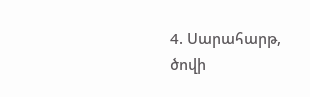4. Սարահարթ, ծովի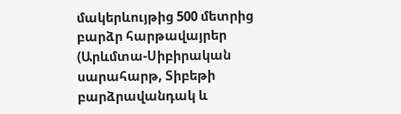մակերևույթից 500 մետրից բարձր հարթավայրեր (Արևմտա-Սիբիրական սարահարթ, Տիբեթի բարձրավանդակ և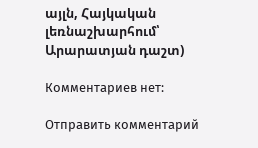այլն, Հայկական լեռնաշխարհում՝ Արարատյան դաշտ)

Комментариев нет:

Отправить комментарий